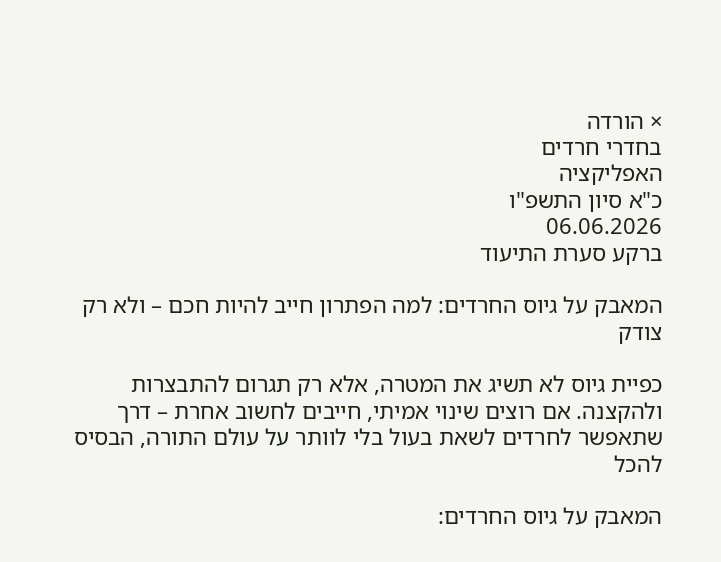× הורדה
בחדרי חרדים
האפליקציה
כ"א סיון התשפ"ו
06.06.2026
ברקע סערת התיעוד

המאבק על גיוס החרדים: למה הפתרון חייב להיות חכם – ולא רק צודק

כפיית גיוס לא תשיג את המטרה, אלא רק תגרום להתבצרות ולהקצנה. אם רוצים שינוי אמיתי, חייבים לחשוב אחרת – דרך שתאפשר לחרדים לשאת בעול בלי לוותר על עולם התורה, הבסיס להכל

המאבק על גיוס החרדים: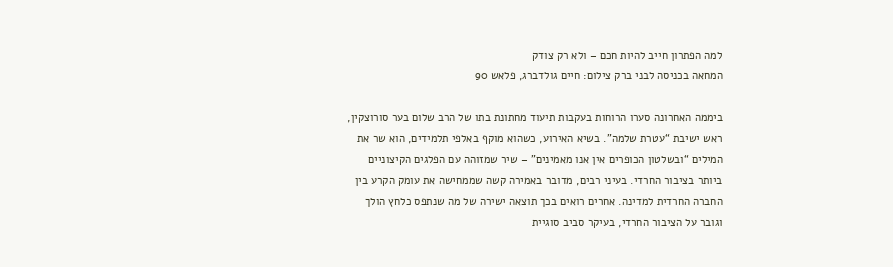למה הפתרון חייב להיות חכם – ולא רק צודק
המחאה בכניסה לבני ברק צילום: חיים גולדברג, פלאש 90

ביממה האחרונה סערו הרוחות בעקבות תיעוד מחתונת בתו של הרב שלום בער סורוצקין, ראש ישיבת “עטרת שלמה”. בשיא האירוע, כשהוא מוקף באלפי תלמידים, הוא שר את המילים “ובשלטון הכופרים אין אנו מאמינים” – שיר שמזוהה עם הפלגים הקיצוניים ביותר בציבור החרדי. בעיני רבים, מדובר באמירה קשה שממחישה את עומק הקרע בין החברה החרדית למדינה. אחרים רואים בכך תוצאה ישירה של מה שנתפס כלחץ הולך וגובר על הציבור החרדי, בעיקר סביב סוגיית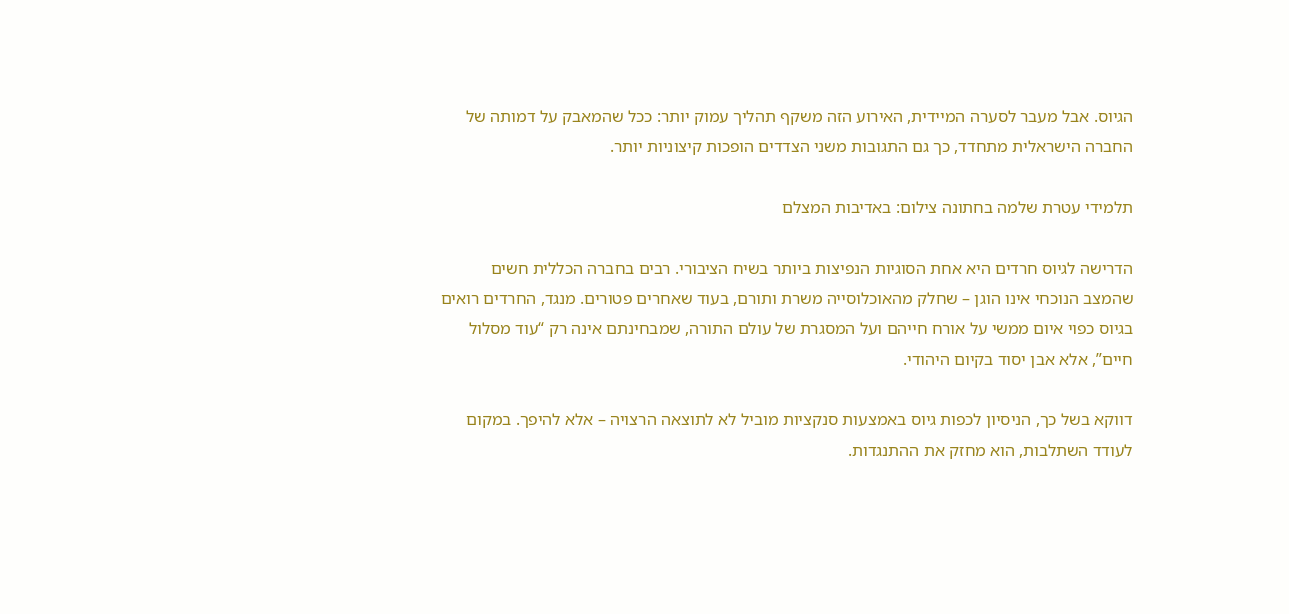הגיוס. אבל מעבר לסערה המיידית, האירוע הזה משקף תהליך עמוק יותר: ככל שהמאבק על דמותה של החברה הישראלית מתחדד, כך גם התגובות משני הצדדים הופכות קיצוניות יותר.

תלמידי עטרת שלמה בחתונה צילום: באדיבות המצלם

הדרישה לגיוס חרדים היא אחת הסוגיות הנפיצות ביותר בשיח הציבורי. רבים בחברה הכללית חשים שהמצב הנוכחי אינו הוגן – שחלק מהאוכלוסייה משרת ותורם, בעוד שאחרים פטורים. מנגד, החרדים רואים בגיוס כפוי איום ממשי על אורח חייהם ועל המסגרת של עולם התורה, שמבחינתם אינה רק “עוד מסלול חיים”, אלא אבן יסוד בקיום היהודי.

דווקא בשל כך, הניסיון לכפות גיוס באמצעות סנקציות מוביל לא לתוצאה הרצויה – אלא להיפך. במקום לעודד השתלבות, הוא מחזק את ההתנגדות.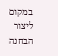במקום ליצור הבחנה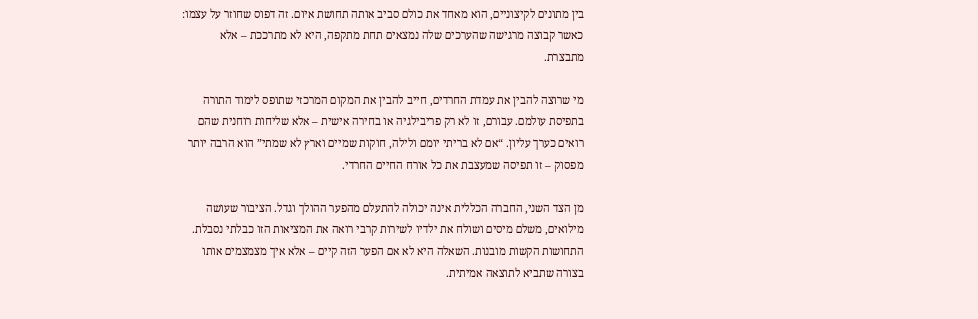בין מתונים לקיצוניים, הוא מאחד את כולם סביב אותה תחושת איום. זה דפוס שחוזר על עצמו: כאשר קבוצה מרגישה שהערכים שלה נמצאים תחת מתקפה, היא לא מתרככת – אלא מתבצרת.

מי שרוצה להבין את עמדת החרדים, חייב להבין את המקום המרכזי שתופס לימוד התורה בתפיסת עולמם. עבורם, זו לא רק פריבילגיה או בחירה אישית – אלא שליחות רוחנית שהם רואים כערך עליון. “אם לא בריתי יומם ולילה, חוקות שמיים וארץ לא שמתי” הוא הרבה יותר מפסוק – זו תפיסה שמעצבת את כל אורח החיים החרדי.

מן הצד השני, החברה הכללית אינה יכולה להתעלם מהפער ההולך וגדל. הציבור שעושה מילואים, משלם מיסים ושולח את ילדיו לשירות קרבי רואה את המציאות הזו כבלתי נסבלת. התחושות הקשות מובנות. השאלה היא לא אם הפער הזה קיים – אלא איך מצמצמים אותו בצורה שתביא לתוצאה אמיתית.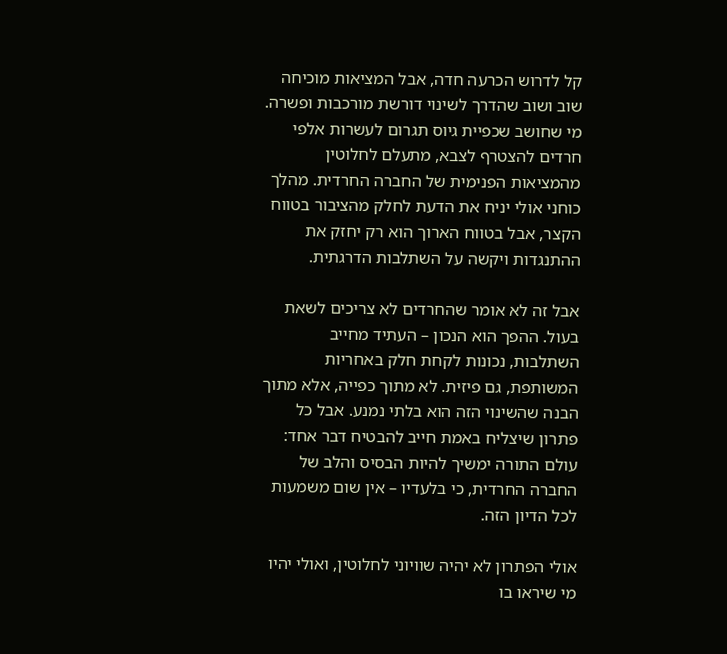קל לדרוש הכרעה חדה, אבל המציאות מוכיחה שוב ושוב שהדרך לשינוי דורשת מורכבות ופשרה. מי שחושב שכפיית גיוס תגרום לעשרות אלפי חרדים להצטרף לצבא, מתעלם לחלוטין מהמציאות הפנימית של החברה החרדית. מהלך כוחני אולי יניח את הדעת לחלק מהציבור בטווח הקצר, אבל בטווח הארוך הוא רק יחזק את ההתנגדות ויקשה על השתלבות הדרגתית.

אבל זה לא אומר שהחרדים לא צריכים לשאת בעול. ההפך הוא הנכון – העתיד מחייב השתלבות, נכונות לקחת חלק באחריות המשותפת, גם פיזית. לא מתוך כפייה, אלא מתוך הבנה שהשינוי הזה הוא בלתי נמנע. אבל כל פתרון שיצליח באמת חייב להבטיח דבר אחד: עולם התורה ימשיך להיות הבסיס והלב של החברה החרדית, כי בלעדיו – אין שום משמעות לכל הדיון הזה.

אולי הפתרון לא יהיה שוויוני לחלוטין, ואולי יהיו מי שיראו בו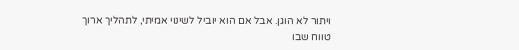ויתור לא הוגן. אבל אם הוא יוביל לשינוי אמיתי, לתהליך ארוך טווח שבו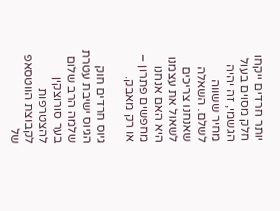יותר חרדים ייקחו חלק מסוים בעול הגשמי, זה יהיה מחיר ששווה לשלם. השאלה שאנחנו צריכים לשאול את עצמנו היא האם אנחנו מחפשים פתרון – או רק מאבק.

גיוס חרדים חוק הגיוס ישיבת עטרת שלמה הרב שלום בער סורוצקין
להצטרפות לקבוצת הווטסאפ של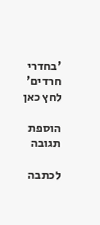'בחדרי חרדים'
לחץ כאן

הוספת תגובה

לכתבה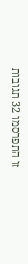זו התפרסמו 32 תגובות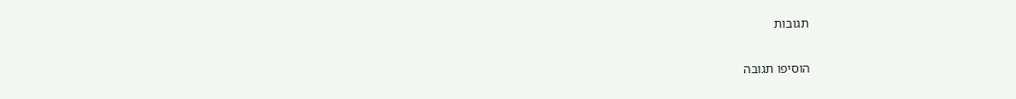תגובות

הוסיפו תגובה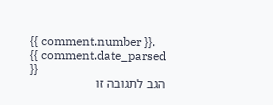{{ comment.number }}.
{{ comment.date_parsed }}
הגב לתגובה זו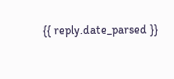{{ reply.date_parsed }}